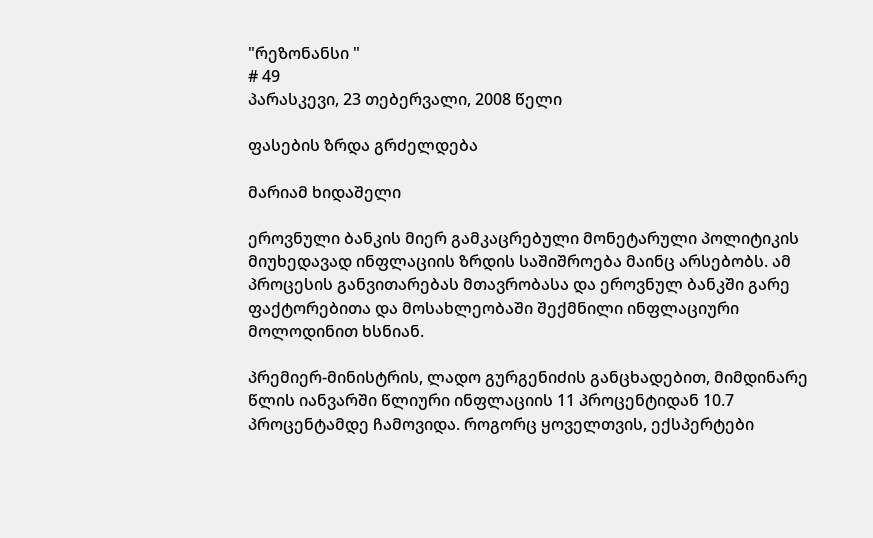"რეზონანსი "
# 49
პარასკევი, 23 თებერვალი, 2008 წელი

ფასების ზრდა გრძელდება

მარიამ ხიდაშელი

ეროვნული ბანკის მიერ გამკაცრებული მონეტარული პოლიტიკის მიუხედავად ინფლაციის ზრდის საშიშროება მაინც არსებობს. ამ პროცესის განვითარებას მთავრობასა და ეროვნულ ბანკში გარე ფაქტორებითა და მოსახლეობაში შექმნილი ინფლაციური მოლოდინით ხსნიან.

პრემიერ-მინისტრის, ლადო გურგენიძის განცხადებით, მიმდინარე წლის იანვარში წლიური ინფლაციის 11 პროცენტიდან 10.7 პროცენტამდე ჩამოვიდა. როგორც ყოველთვის, ექსპერტები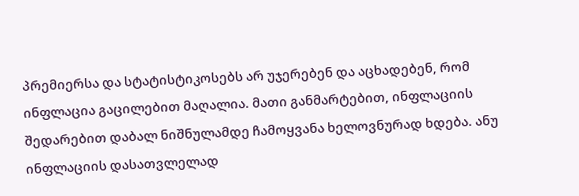პრემიერსა და სტატისტიკოსებს არ უჯერებენ და აცხადებენ, რომ ინფლაცია გაცილებით მაღალია. მათი განმარტებით, ინფლაციის შედარებით დაბალ ნიშნულამდე ჩამოყვანა ხელოვნურად ხდება. ანუ ინფლაციის დასათვლელად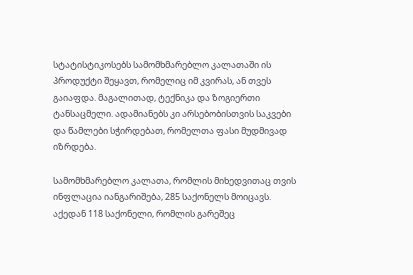სტატისტიკოსებს სამომხმარებლო კალათაში ის პროდუქტი შეყავთ, რომელიც იმ კვირას, ან თვეს გაიაფდა. მაგალითად, ტექნიკა და ზოგიერთი ტანსაცმელი. ადამიანებს კი არსებობისთვის საკვები და წამლები სჭირდებათ, რომელთა ფასი მუდმივად იზრდება.

სამომხმარებლო კალათა, რომლის მიხედვითაც თვის ინფლაცია იანგარიშება, 285 საქონელს მოიცავს. აქედან 118 საქონელი, რომლის გარეშეც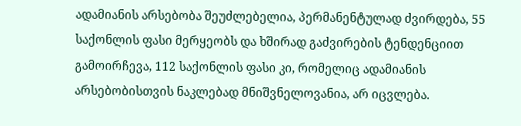ადამიანის არსებობა შეუძლებელია, პერმანენტულად ძვირდება, 55 საქონლის ფასი მერყეობს და ხშირად გაძვირების ტენდენციით გამოირჩევა, 112 საქონლის ფასი კი, რომელიც ადამიანის არსებობისთვის ნაკლებად მნიშვნელოვანია, არ იცვლება.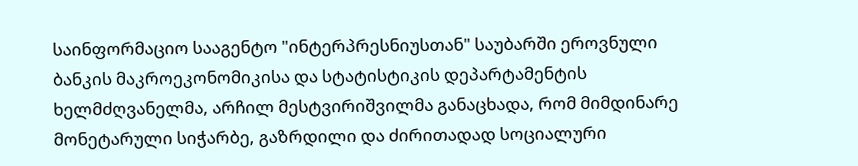საინფორმაციო სააგენტო "ინტერპრესნიუსთან" საუბარში ეროვნული ბანკის მაკროეკონომიკისა და სტატისტიკის დეპარტამენტის ხელმძღვანელმა, არჩილ მესტვირიშვილმა განაცხადა, რომ მიმდინარე მონეტარული სიჭარბე, გაზრდილი და ძირითადად სოციალური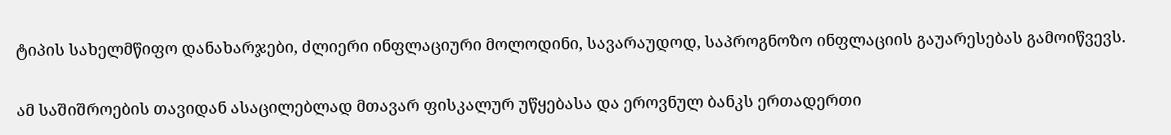ტიპის სახელმწიფო დანახარჯები, ძლიერი ინფლაციური მოლოდინი, სავარაუდოდ, საპროგნოზო ინფლაციის გაუარესებას გამოიწვევს.

ამ საშიშროების თავიდან ასაცილებლად მთავარ ფისკალურ უწყებასა და ეროვნულ ბანკს ერთადერთი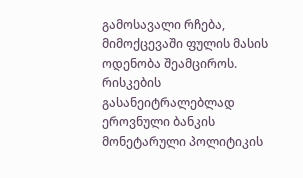გამოსავალი რჩება, მიმოქცევაში ფულის მასის ოდენობა შეამციროს. რისკების გასანეიტრალებლად ეროვნული ბანკის მონეტარული პოლიტიკის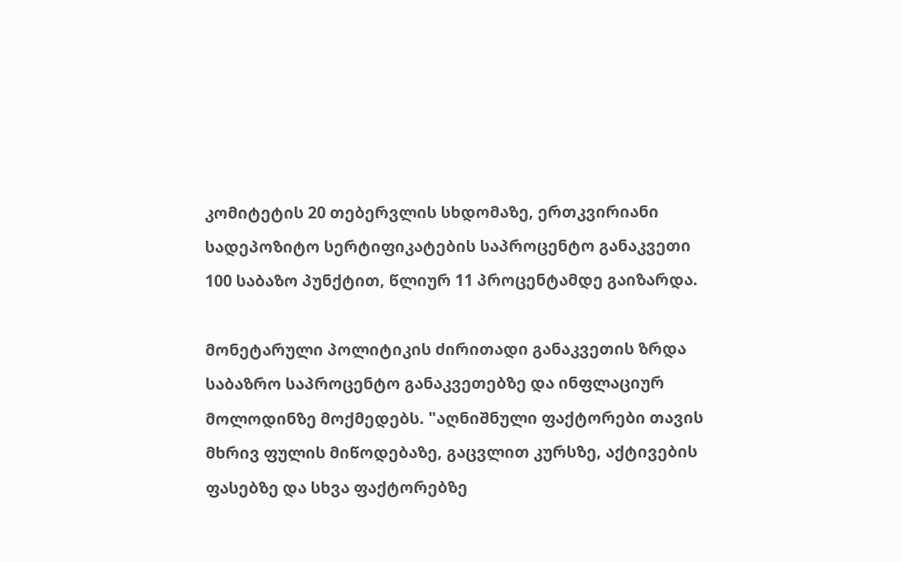კომიტეტის 20 თებერვლის სხდომაზე, ერთკვირიანი სადეპოზიტო სერტიფიკატების საპროცენტო განაკვეთი 100 საბაზო პუნქტით, წლიურ 11 პროცენტამდე გაიზარდა.

მონეტარული პოლიტიკის ძირითადი განაკვეთის ზრდა საბაზრო საპროცენტო განაკვეთებზე და ინფლაციურ მოლოდინზე მოქმედებს. "აღნიშნული ფაქტორები თავის მხრივ ფულის მიწოდებაზე, გაცვლით კურსზე, აქტივების ფასებზე და სხვა ფაქტორებზე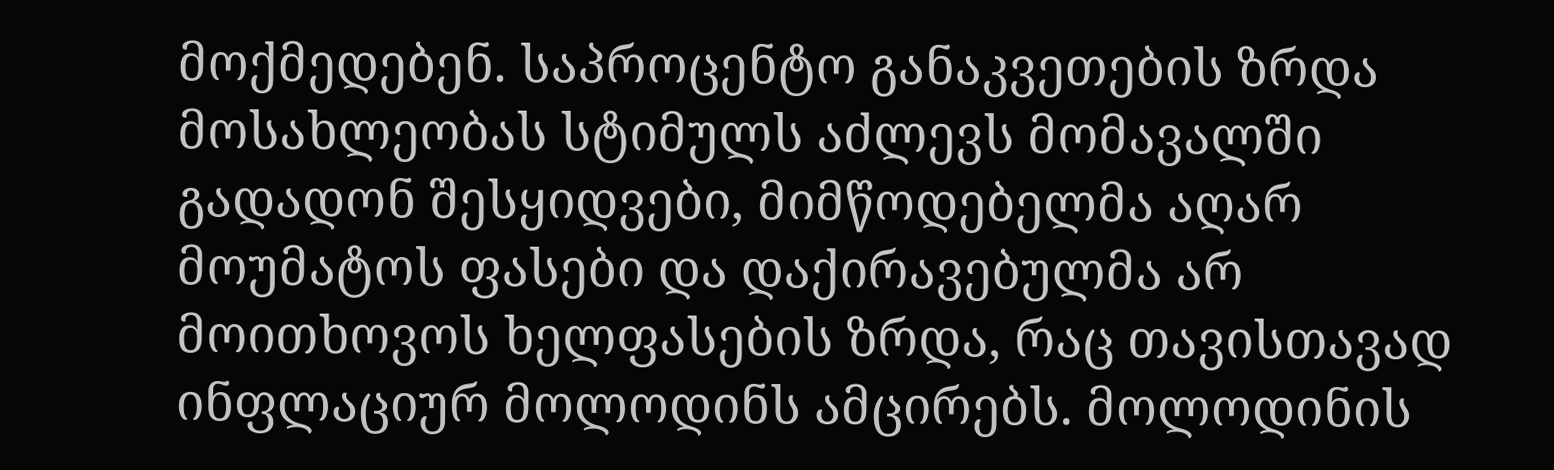მოქმედებენ. საპროცენტო განაკვეთების ზრდა მოსახლეობას სტიმულს აძლევს მომავალში გადადონ შესყიდვები, მიმწოდებელმა აღარ მოუმატოს ფასები და დაქირავებულმა არ მოითხოვოს ხელფასების ზრდა, რაც თავისთავად ინფლაციურ მოლოდინს ამცირებს. მოლოდინის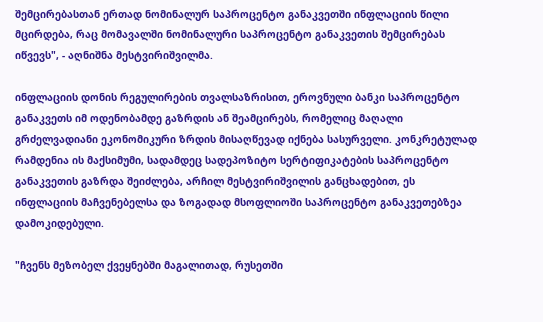შემცირებასთან ერთად ნომინალურ საპროცენტო განაკვეთში ინფლაციის წილი მცირდება, რაც მომავალში ნომინალური საპროცენტო განაკვეთის შემცირებას იწვევს", - აღნიშნა მესტვირიშვილმა.

ინფლაციის დონის რეგულირების თვალსაზრისით, ეროვნული ბანკი საპროცენტო განაკვეთს იმ ოდენობამდე გაზრდის ან შეამცირებს, რომელიც მაღალი გრძელვადიანი ეკონომიკური ზრდის მისაღწევად იქნება სასურველი. კონკრეტულად რამდენია ის მაქსიმუმი, სადამდეც სადეპოზიტო სერტიფიკატების საპროცენტო განაკვეთის გაზრდა შეიძლება, არჩილ მესტვირიშვილის განცხადებით, ეს ინფლაციის მაჩვენებელსა და ზოგადად მსოფლიოში საპროცენტო განაკვეთებზეა დამოკიდებული.

"ჩვენს მეზობელ ქვეყნებში მაგალითად, რუსეთში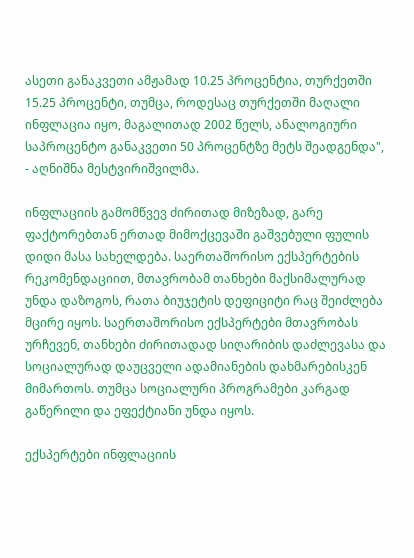ასეთი განაკვეთი ამჟამად 10.25 პროცენტია, თურქეთში 15.25 პროცენტი, თუმცა, როდესაც თურქეთში მაღალი ინფლაცია იყო, მაგალითად 2002 წელს, ანალოგიური საპროცენტო განაკვეთი 50 პროცენტზე მეტს შეადგენდა", - აღნიშნა მესტვირიშვილმა.

ინფლაციის გამომწვევ ძირითად მიზეზად, გარე ფაქტორებთან ერთად მიმოქცევაში გაშვებული ფულის დიდი მასა სახელდება. საერთაშორისო ექსპერტების რეკომენდაციით, მთავრობამ თანხები მაქსიმალურად უნდა დაზოგოს, რათა ბიუჯეტის დეფიციტი რაც შეიძლება მცირე იყოს. საერთაშორისო ექსპერტები მთავრობას ურჩევენ, თანხები ძირითადად სიღარიბის დაძლევასა და სოციალურად დაუცველი ადამიანების დახმარებისკენ მიმართოს. თუმცა სოციალური პროგრამები კარგად გაწერილი და ეფექტიანი უნდა იყოს.

ექსპერტები ინფლაციის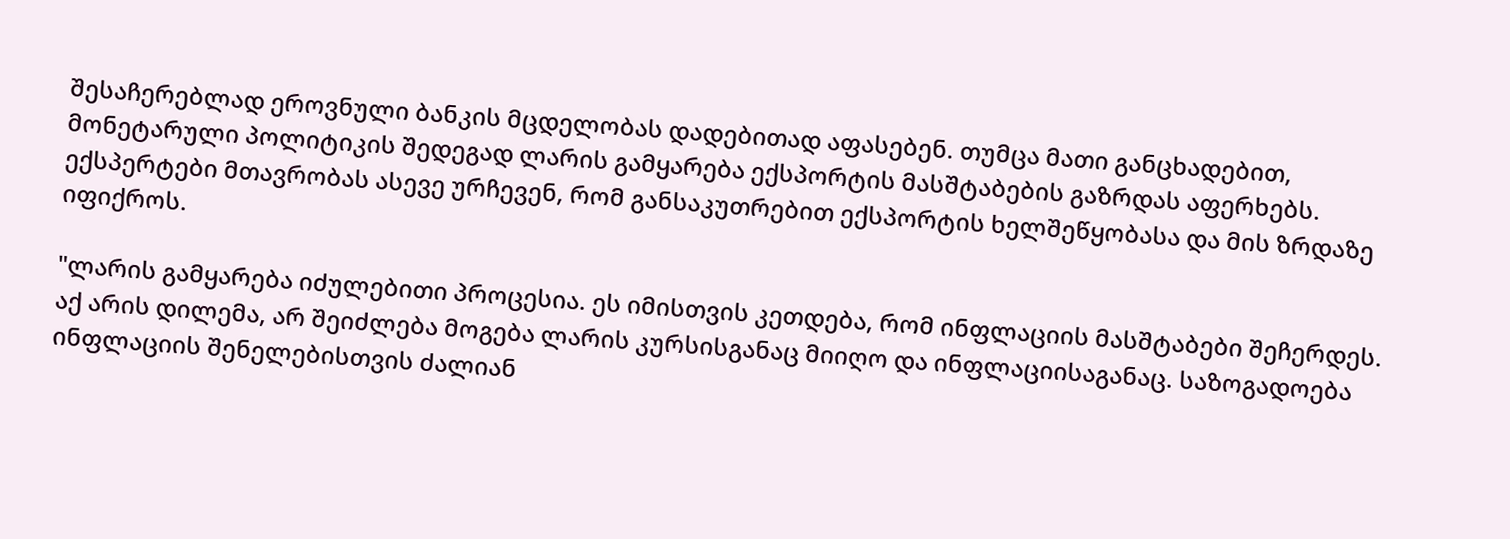შესაჩერებლად ეროვნული ბანკის მცდელობას დადებითად აფასებენ. თუმცა მათი განცხადებით, მონეტარული პოლიტიკის შედეგად ლარის გამყარება ექსპორტის მასშტაბების გაზრდას აფერხებს. ექსპერტები მთავრობას ასევე ურჩევენ, რომ განსაკუთრებით ექსპორტის ხელშეწყობასა და მის ზრდაზე იფიქროს.

"ლარის გამყარება იძულებითი პროცესია. ეს იმისთვის კეთდება, რომ ინფლაციის მასშტაბები შეჩერდეს. აქ არის დილემა, არ შეიძლება მოგება ლარის კურსისგანაც მიიღო და ინფლაციისაგანაც. საზოგადოება ინფლაციის შენელებისთვის ძალიან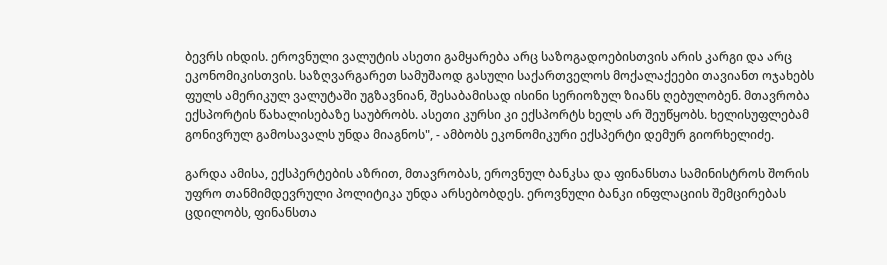ბევრს იხდის. ეროვნული ვალუტის ასეთი გამყარება არც საზოგადოებისთვის არის კარგი და არც ეკონომიკისთვის. საზღვარგარეთ სამუშაოდ გასული საქართველოს მოქალაქეები თავიანთ ოჯახებს ფულს ამერიკულ ვალუტაში უგზავნიან, შესაბამისად ისინი სერიოზულ ზიანს ღებულობენ. მთავრობა ექსპორტის წახალისებაზე საუბრობს. ასეთი კურსი კი ექსპორტს ხელს არ შეუწყობს. ხელისუფლებამ გონივრულ გამოსავალს უნდა მიაგნოს", - ამბობს ეკონომიკური ექსპერტი დემურ გიორხელიძე.

გარდა ამისა, ექსპერტების აზრით, მთავრობას, ეროვნულ ბანკსა და ფინანსთა სამინისტროს შორის უფრო თანმიმდევრული პოლიტიკა უნდა არსებობდეს. ეროვნული ბანკი ინფლაციის შემცირებას ცდილობს, ფინანსთა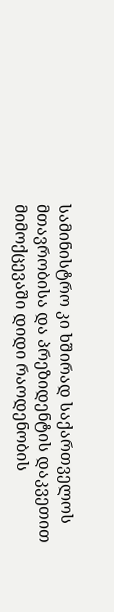სამინისტრო კი ხშირად საქართველოს მთავრობისა და პრეზიდენტის დაკვეთით მიმოქცევაში დიდი რაოდენობის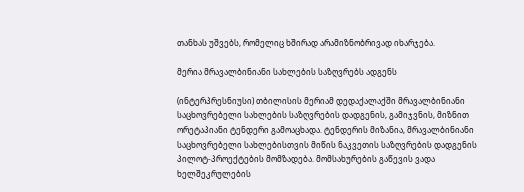თანხას უშვებს, რომელიც ხშირად არამიზნობრივად იხარჯება.

მერია მრავალბინიანი სახლების საზღვრებს ადგენს

(ინტერპრესნიუსი) თბილისის მერიამ დედაქალაქში მრავალბინიანი საცხოვრებელი სახლების საზღვრების დადგენის, გამიჯვნის, მიზნით ორეტაპიანი ტენდერი გამოაცხადა. ტენდერის მიზანია, მრავალბინიანი საცხოვრებელი სახლებისთვის მიწის ნაკვეთის საზღვრების დადგენის პილოტ-პროექტების მომზადება. მომსახურების გაწევის ვადა ხელშეკრულების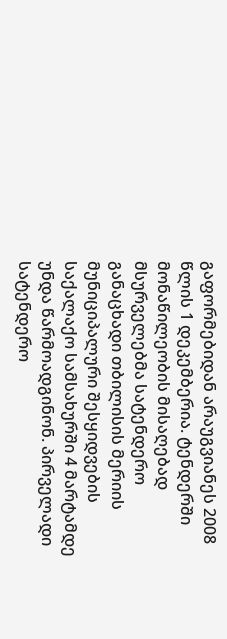გაფორმებიდან არაუგვიანეს 2008 წლის 1 დეკემბერია. ტენდერში მონაწილეობის მისაღებად მსურველებმა სატენდერო განაცხადი თბილისის მერიის მუნიციპალური შესყიდვების საქალაქო სამსახურში 4 მარტამდე უნდა წარმოადგინონ. პირველადი სატენდერო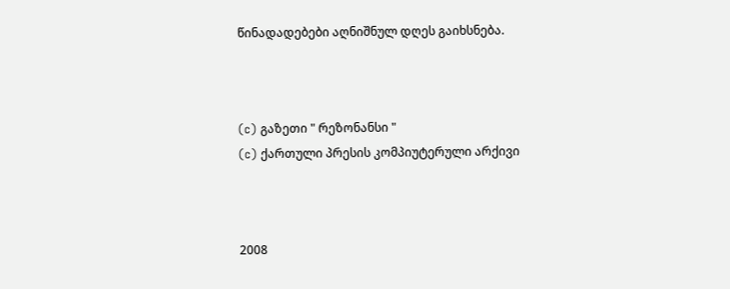წინადადებები აღნიშნულ დღეს გაიხსნება.



(c) გაზეთი " რეზონანსი "
(c) ქართული პრესის კომპიუტერული არქივი



2008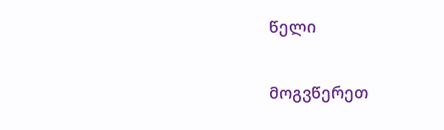წელი

მოგვწერეთ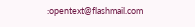:opentext@flashmail.com